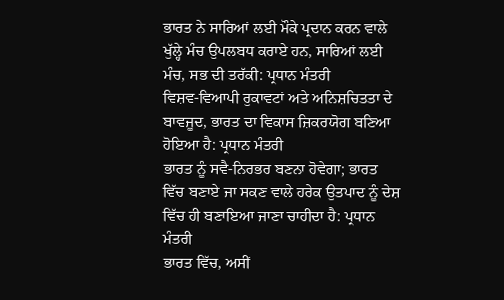ਭਾਰਤ ਨੇ ਸਾਰਿਆਂ ਲਈ ਮੌਕੇ ਪ੍ਰਦਾਨ ਕਰਨ ਵਾਲੇ ਖੁੱਲ੍ਹੇ ਮੰਚ ਉਪਲਬਧ ਕਰਾਏ ਹਨ, ਸਾਰਿਆਂ ਲਈ ਮੰਚ, ਸਭ ਦੀ ਤਰੱਕੀ: ਪ੍ਰਧਾਨ ਮੰਤਰੀ
ਵਿਸ਼ਵ-ਵਿਆਪੀ ਰੁਕਾਵਟਾਂ ਅਤੇ ਅਨਿਸ਼ਚਿਤਤਾ ਦੇ ਬਾਵਜੂਦ, ਭਾਰਤ ਦਾ ਵਿਕਾਸ ਜ਼ਿਕਰਯੋਗ ਬਣਿਆ ਹੋਇਆ ਹੈ: ਪ੍ਰਧਾਨ ਮੰਤਰੀ
ਭਾਰਤ ਨੂੰ ਸਵੈ-ਨਿਰਭਰ ਬਣਨਾ ਹੋਵੇਗਾ; ਭਾਰਤ ਵਿੱਚ ਬਣਾਏ ਜਾ ਸਕਣ ਵਾਲੇ ਹਰੇਕ ਉਤਪਾਦ ਨੂੰ ਦੇਸ਼ ਵਿੱਚ ਹੀ ਬਣਾਇਆ ਜਾਣਾ ਚਾਹੀਦਾ ਹੈ: ਪ੍ਰਧਾਨ ਮੰਤਰੀ
ਭਾਰਤ ਵਿੱਚ, ਅਸੀਂ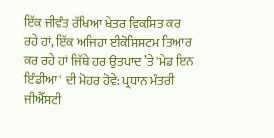ਇੱਕ ਜੀਵੰਤ ਰੱਖਿਆ ਖੇਤਰ ਵਿਕਸਿਤ ਕਰ ਰਹੇ ਹਾਂ, ਇੱਕ ਅਜਿਹਾ ਈਕੋਸਿਸਟਮ ਤਿਆਰ ਕਰ ਰਹੇ ਹਾਂ ਜਿੱਥੇ ਹਰ ਉਤਪਾਦ ’ਤੇ 'ਮੇਡ ਇਨ ਇੰਡੀਆ' ਦੀ ਮੋਹਰ ਹੋਵੇ: ਪ੍ਰਧਾਨ ਮੰਤਰੀ
ਜੀਐੱਸਟੀ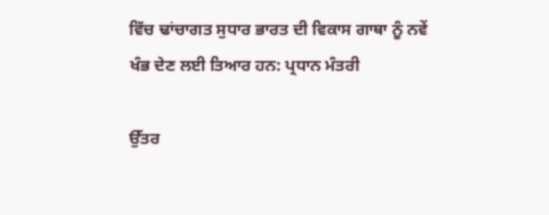ਵਿੱਚ ਢਾਂਚਾਗਤ ਸੁਧਾਰ ਭਾਰਤ ਦੀ ਵਿਕਾਸ ਗਾਥਾ ਨੂੰ ਨਵੇਂ ਖੰਭ ਦੇਣ ਲਈ ਤਿਆਰ ਹਨ: ਪ੍ਰਧਾਨ ਮੰਤਰੀ

ਉੱਤਰ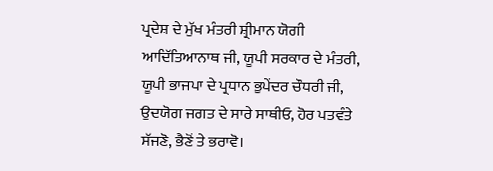ਪ੍ਰਦੇਸ਼ ਦੇ ਮੁੱਖ ਮੰਤਰੀ ਸ਼੍ਰੀਮਾਨ ਯੋਗੀ ਆਦਿੱਤਿਆਨਾਥ ਜੀ, ਯੂਪੀ ਸਰਕਾਰ ਦੇ ਮੰਤਰੀ, ਯੂਪੀ ਭਾਜਪਾ ਦੇ ਪ੍ਰਧਾਨ ਭੁਪੇਂਦਰ ਚੌਧਰੀ ਜੀ, ਉਦਯੋਗ ਜਗਤ ਦੇ ਸਾਰੇ ਸਾਥੀਓ, ਹੋਰ ਪਤਵੰਤੇ ਸੱਜਣੋ, ਭੈਣੋਂ ਤੇ ਭਰਾਵੋ।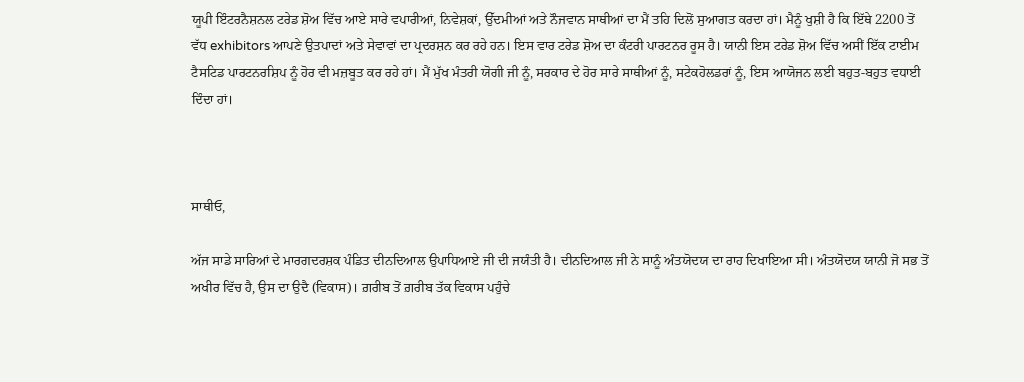ਯੂਪੀ ਇੰਟਰਨੈਸ਼ਨਲ ਟਰੇਡ ਸ਼ੋਅ ਵਿੱਚ ਆਏ ਸਾਰੇ ਵਪਾਰੀਆਂ, ਨਿਵੇਸ਼ਕਾਂ, ਉੱਦਮੀਆਂ ਅਤੇ ਨੌਜਵਾਨ ਸਾਥੀਆਂ ਦਾ ਮੈਂ ਤਹਿ ਦਿਲੋਂ ਸੁਆਗਤ ਕਰਦਾ ਹਾਂ। ਮੈਨੂੰ ਖੁਸ਼ੀ ਹੈ ਕਿ ਇੱਥੇ 2200 ਤੋਂ ਵੱਧ exhibitors ਆਪਣੇ ਉਤਪਾਦਾਂ ਅਤੇ ਸੇਵਾਵਾਂ ਦਾ ਪ੍ਰਦਰਸ਼ਨ ਕਰ ਰਹੇ ਹਨ। ਇਸ ਵਾਰ ਟਰੇਡ ਸ਼ੋਅ ਦਾ ਕੰਟਰੀ ਪਾਰਟਨਰ ਰੂਸ ਹੈ। ਯਾਨੀ ਇਸ ਟਰੇਡ ਸ਼ੋਅ ਵਿੱਚ ਅਸੀਂ ਇੱਕ ਟਾਈਮ ਟੈਸਟਿਡ ਪਾਰਟਨਰਸ਼ਿਪ ਨੂੰ ਹੋਰ ਵੀ ਮਜ਼ਬੂਤ ਕਰ ਰਹੇ ਹਾਂ। ਮੈਂ ਮੁੱਖ ਮੰਤਰੀ ਯੋਗੀ ਜੀ ਨੂੰ, ਸਰਕਾਰ ਦੇ ਹੋਰ ਸਾਰੇ ਸਾਥੀਆਂ ਨੂੰ, ਸਟੇਕਹੋਲਡਰਾਂ ਨੂੰ, ਇਸ ਆਯੋਜਨ ਲਈ ਬਹੁਤ-ਬਹੁਤ ਵਧਾਈ ਦਿੰਦਾ ਹਾਂ।



ਸਾਥੀਓ,

ਅੱਜ ਸਾਡੇ ਸਾਰਿਆਂ ਦੇ ਮਾਰਗਦਰਸ਼ਕ ਪੰਡਿਤ ਦੀਨਦਿਆਲ ਉਪਾਧਿਆਏ ਜੀ ਦੀ ਜਯੰਤੀ ਹੈ। ਦੀਨਦਿਆਲ ਜੀ ਨੇ ਸਾਨੂੰ ਅੰਤਯੋਦਯ ਦਾ ਰਾਹ ਦਿਖਾਇਆ ਸੀ। ਅੰਤਯੋਦਯ ਯਾਨੀ ਜੋ ਸਭ ਤੋਂ ਅਖੀਰ ਵਿੱਚ ਹੈ, ਉਸ ਦਾ ਉਦੈ (ਵਿਕਾਸ)। ਗ਼ਰੀਬ ਤੋਂ ਗ਼ਰੀਬ ਤੱਕ ਵਿਕਾਸ ਪਹੁੰਚੇ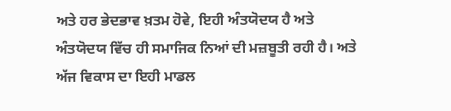ਅਤੇ ਹਰ ਭੇਦਭਾਵ ਖ਼ਤਮ ਹੋਵੇ, ਇਹੀ ਅੰਤਯੋਦਯ ਹੈ ਅਤੇ ਅੰਤਯੋਦਯ ਵਿੱਚ ਹੀ ਸਮਾਜਿਕ ਨਿਆਂ ਦੀ ਮਜ਼ਬੂਤੀ ਰਹੀ ਹੈ। ਅਤੇ ਅੱਜ ਵਿਕਾਸ ਦਾ ਇਹੀ ਮਾਡਲ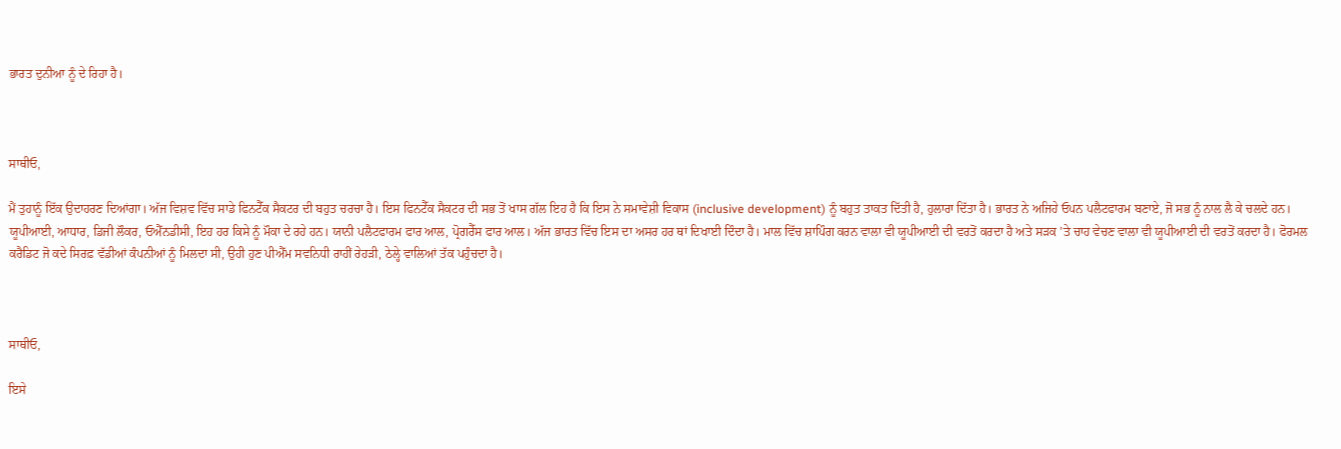ਭਾਰਤ ਦੁਨੀਆ ਨੂੰ ਦੇ ਰਿਹਾ ਹੈ।



ਸਾਥੀਓ,

ਮੈਂ ਤੁਹਾਨੂੰ ਇੱਕ ਉਦਾਹਰਣ ਦਿਆਂਗਾ। ਅੱਜ ਵਿਸ਼ਵ ਵਿੱਚ ਸਾਡੇ ਫਿਨਟੈੱਕ ਸੈਕਟਰ ਦੀ ਬਹੁਤ ਚਰਚਾ ਹੈ। ਇਸ ਫਿਨਟੈੱਕ ਸੈਕਟਰ ਦੀ ਸਭ ਤੋਂ ਖਾਸ ਗੱਲ ਇਹ ਹੈ ਕਿ ਇਸ ਨੇ ਸਮਾਵੇਸ਼ੀ ਵਿਕਾਸ (inclusive development) ਨੂੰ ਬਹੁਤ ਤਾਕਤ ਦਿੱਤੀ ਹੈ, ਹੁਲਾਰਾ ਦਿੱਤਾ ਹੈ। ਭਾਰਤ ਨੇ ਅਜਿਹੇ ਓਪਨ ਪਲੈਟਫਾਰਮ ਬਣਾਏ, ਜੋ ਸਭ ਨੂੰ ਨਾਲ ਲੈ ਕੇ ਚਲਦੇ ਹਨ। ਯੂਪੀਆਈ, ਆਧਾਰ, ਡਿਜੀ ਲੌਕਰ, ਓਐੱਨਡੀਸੀ, ਇਹ ਹਰ ਕਿਸੇ ਨੂੰ ਮੌਕਾ ਦੇ ਰਹੇ ਹਨ। ਯਾਨੀ ਪਲੈਟਫਾਰਮ ਫਾਰ ਆਲ, ਪ੍ਰੋਗਰੈੱਸ ਫਾਰ ਆਲ। ਅੱਜ ਭਾਰਤ ਵਿੱਚ ਇਸ ਦਾ ਅਸਰ ਹਰ ਥਾਂ ਦਿਖਾਈ ਦਿੰਦਾ ਹੈ। ਮਾਲ ਵਿੱਚ ਸ਼ਾਪਿੰਗ ਕਰਨ ਵਾਲਾ ਵੀ ਯੂਪੀਆਈ ਦੀ ਵਰਤੋਂ ਕਰਦਾ ਹੈ ਅਤੇ ਸੜਕ ’ਤੇ ਚਾਹ ਵੇਚਣ ਵਾਲਾ ਵੀ ਯੂਪੀਆਈ ਦੀ ਵਰਤੋਂ ਕਰਦਾ ਹੈ। ਫੋਰਮਲ ਕਰੈਡਿਟ ਜੋ ਕਦੇ ਸਿਰਫ਼ ਵੱਡੀਆਂ ਕੰਪਨੀਆਂ ਨੂੰ ਮਿਲਦਾ ਸੀ, ਉਹੀ ਹੁਣ ਪੀਐੱਮ ਸਵਨਿਧੀ ਰਾਹੀਂ ਰੇਹੜੀ, ਠੇਲ੍ਹੇ ਵਾਲਿਆਂ ਤੱਕ ਪਹੁੰਚਦਾ ਹੈ।



ਸਾਥੀਓ,

ਇਸੇ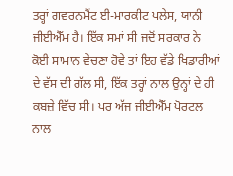ਤਰ੍ਹਾਂ ਗਵਰਨਮੈਂਟ ਈ-ਮਾਰਕੀਟ ਪਲੇਸ, ਯਾਨੀ ਜੀਈਐੱਮ ਹੈ। ਇੱਕ ਸਮਾਂ ਸੀ ਜਦੋਂ ਸਰਕਾਰ ਨੇ ਕੋਈ ਸਾਮਾਨ ਵੇਚਣਾ ਹੋਵੇ ਤਾਂ ਇਹ ਵੱਡੇ ਖਿਡਾਰੀਆਂ ਦੇ ਵੱਸ ਦੀ ਗੱਲ ਸੀ, ਇੱਕ ਤਰ੍ਹਾਂ ਨਾਲ ਉਨ੍ਹਾਂ ਦੇ ਹੀ ਕਬਜ਼ੇ ਵਿੱਚ ਸੀ। ਪਰ ਅੱਜ ਜੀਈਐੱਮ ਪੋਰਟਲ ਨਾਲ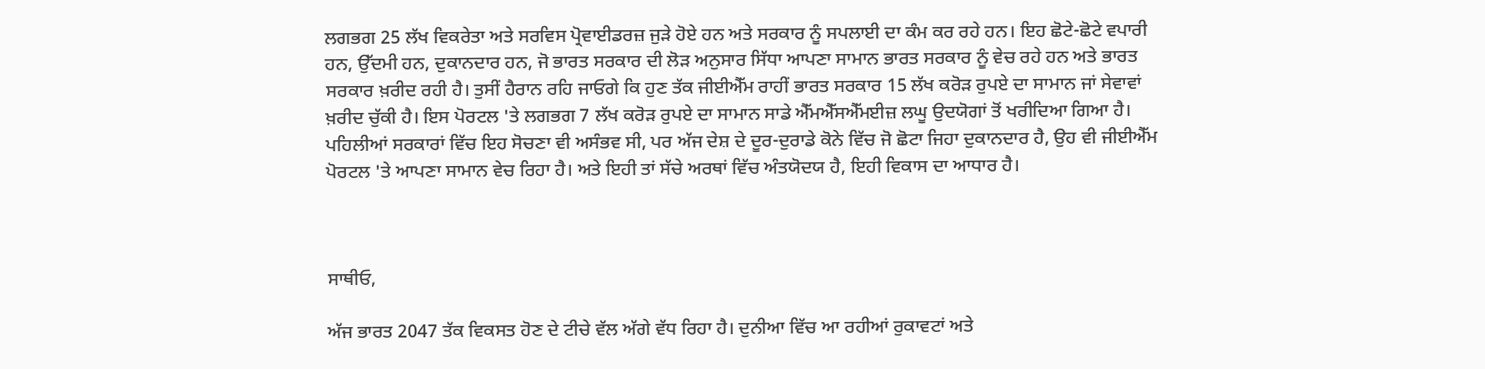ਲਗਭਗ 25 ਲੱਖ ਵਿਕਰੇਤਾ ਅਤੇ ਸਰਵਿਸ ਪ੍ਰੋਵਾਈਡਰਜ਼ ਜੁੜੇ ਹੋਏ ਹਨ ਅਤੇ ਸਰਕਾਰ ਨੂੰ ਸਪਲਾਈ ਦਾ ਕੰਮ ਕਰ ਰਹੇ ਹਨ। ਇਹ ਛੋਟੇ-ਛੋਟੇ ਵਪਾਰੀ ਹਨ, ਉੱਦਮੀ ਹਨ, ਦੁਕਾਨਦਾਰ ਹਨ, ਜੋ ਭਾਰਤ ਸਰਕਾਰ ਦੀ ਲੋੜ ਅਨੁਸਾਰ ਸਿੱਧਾ ਆਪਣਾ ਸਾਮਾਨ ਭਾਰਤ ਸਰਕਾਰ ਨੂੰ ਵੇਚ ਰਹੇ ਹਨ ਅਤੇ ਭਾਰਤ ਸਰਕਾਰ ਖ਼ਰੀਦ ਰਹੀ ਹੈ। ਤੁਸੀਂ ਹੈਰਾਨ ਰਹਿ ਜਾਓਗੇ ਕਿ ਹੁਣ ਤੱਕ ਜੀਈਐੱਮ ਰਾਹੀਂ ਭਾਰਤ ਸਰਕਾਰ 15 ਲੱਖ ਕਰੋੜ ਰੁਪਏ ਦਾ ਸਾਮਾਨ ਜਾਂ ਸੇਵਾਵਾਂ ਖ਼ਰੀਦ ਚੁੱਕੀ ਹੈ। ਇਸ ਪੋਰਟਲ 'ਤੇ ਲਗਭਗ 7 ਲੱਖ ਕਰੋੜ ਰੁਪਏ ਦਾ ਸਾਮਾਨ ਸਾਡੇ ਐੱਮਐੱਸਐੱਮਈਜ਼ ਲਘੂ ਉਦਯੋਗਾਂ ਤੋਂ ਖਰੀਦਿਆ ਗਿਆ ਹੈ। ਪਹਿਲੀਆਂ ਸਰਕਾਰਾਂ ਵਿੱਚ ਇਹ ਸੋਚਣਾ ਵੀ ਅਸੰਭਵ ਸੀ, ਪਰ ਅੱਜ ਦੇਸ਼ ਦੇ ਦੂਰ-ਦੁਰਾਡੇ ਕੋਨੇ ਵਿੱਚ ਜੋ ਛੋਟਾ ਜਿਹਾ ਦੁਕਾਨਦਾਰ ਹੈ, ਉਹ ਵੀ ਜੀਈਐੱਮ ਪੋਰਟਲ 'ਤੇ ਆਪਣਾ ਸਾਮਾਨ ਵੇਚ ਰਿਹਾ ਹੈ। ਅਤੇ ਇਹੀ ਤਾਂ ਸੱਚੇ ਅਰਥਾਂ ਵਿੱਚ ਅੰਤਯੋਦਯ ਹੈ, ਇਹੀ ਵਿਕਾਸ ਦਾ ਆਧਾਰ ਹੈ।



ਸਾਥੀਓ,

ਅੱਜ ਭਾਰਤ 2047 ਤੱਕ ਵਿਕਸਤ ਹੋਣ ਦੇ ਟੀਚੇ ਵੱਲ ਅੱਗੇ ਵੱਧ ਰਿਹਾ ਹੈ। ਦੁਨੀਆ ਵਿੱਚ ਆ ਰਹੀਆਂ ਰੁਕਾਵਟਾਂ ਅਤੇ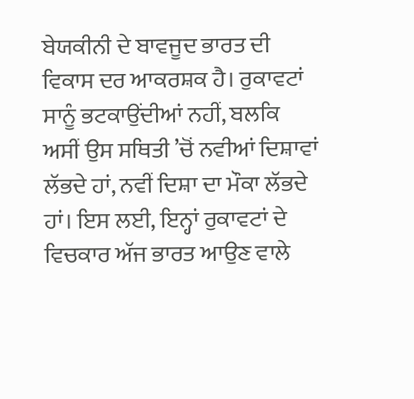ਬੇਯਕੀਨੀ ਦੇ ਬਾਵਜੂਦ ਭਾਰਤ ਦੀ ਵਿਕਾਸ ਦਰ ਆਕਰਸ਼ਕ ਹੈ। ਰੁਕਾਵਟਾਂ ਸਾਨੂੰ ਭਟਕਾਉਂਦੀਆਂ ਨਹੀਂ, ਬਲਕਿ ਅਸੀਂ ਉਸ ਸਥਿਤੀ ’ਚੋਂ ਨਵੀਆਂ ਦਿਸ਼ਾਵਾਂ ਲੱਭਦੇ ਹਾਂ, ਨਵੀਂ ਦਿਸ਼ਾ ਦਾ ਮੌਕਾ ਲੱਭਦੇ ਹਾਂ। ਇਸ ਲਈ, ਇਨ੍ਹਾਂ ਰੁਕਾਵਟਾਂ ਦੇ ਵਿਚਕਾਰ ਅੱਜ ਭਾਰਤ ਆਉਣ ਵਾਲੇ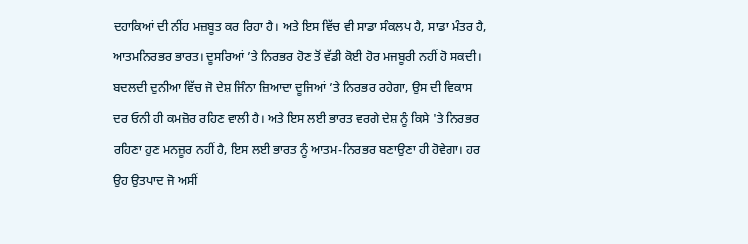ਦਹਾਕਿਆਂ ਦੀ ਨੀਂਹ ਮਜ਼ਬੂਤ ਕਰ ਰਿਹਾ ਹੈ। ਅਤੇ ਇਸ ਵਿੱਚ ਵੀ ਸਾਡਾ ਸੰਕਲਪ ਹੈ, ਸਾਡਾ ਮੰਤਰ ਹੈ, ਆਤਮਨਿਰਭਰ ਭਾਰਤ। ਦੂਸਰਿਆਂ ’ਤੇ ਨਿਰਭਰ ਹੋਣ ਤੋਂ ਵੱਡੀ ਕੋਈ ਹੋਰ ਮਜਬੂਰੀ ਨਹੀਂ ਹੋ ਸਕਦੀ। ਬਦਲਦੀ ਦੁਨੀਆ ਵਿੱਚ ਜੋ ਦੇਸ਼ ਜਿੰਨਾ ਜ਼ਿਆਦਾ ਦੂਜਿਆਂ ’ਤੇ ਨਿਰਭਰ ਰਹੇਗਾ, ਉਸ ਦੀ ਵਿਕਾਸ ਦਰ ਓਨੀ ਹੀ ਕਮਜ਼ੋਰ ਰਹਿਣ ਵਾਲੀ ਹੈ। ਅਤੇ ਇਸ ਲਈ ਭਾਰਤ ਵਰਗੇ ਦੇਸ਼ ਨੂੰ ਕਿਸੇ 'ਤੇ ਨਿਰਭਰ ਰਹਿਣਾ ਹੁਣ ਮਨਜ਼ੂਰ ਨਹੀਂ ਹੈ, ਇਸ ਲਈ ਭਾਰਤ ਨੂੰ ਆਤਮ-ਨਿਰਭਰ ਬਣਾਉਣਾ ਹੀ ਹੋਵੇਗਾ। ਹਰ ਉਹ ਉਤਪਾਦ ਜੋ ਅਸੀਂ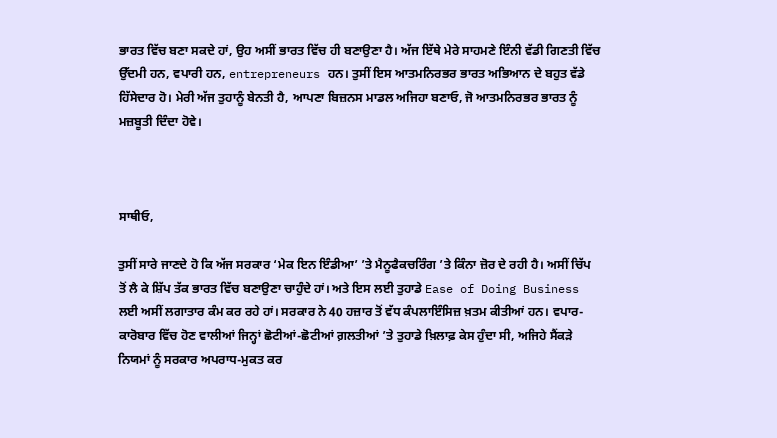ਭਾਰਤ ਵਿੱਚ ਬਣਾ ਸਕਦੇ ਹਾਂ, ਉਹ ਅਸੀਂ ਭਾਰਤ ਵਿੱਚ ਹੀ ਬਣਾਉਣਾ ਹੈ। ਅੱਜ ਇੱਥੇ ਮੇਰੇ ਸਾਹਮਣੇ ਇੰਨੀ ਵੱਡੀ ਗਿਣਤੀ ਵਿੱਚ ਉੱਦਮੀ ਹਨ, ਵਪਾਰੀ ਹਨ, entrepreneurs ਹਨ। ਤੁਸੀਂ ਇਸ ਆਤਮਨਿਰਭਰ ਭਾਰਤ ਅਭਿਆਨ ਦੇ ਬਹੁਤ ਵੱਡੇ ਹਿੱਸੇਦਾਰ ਹੋ। ਮੇਰੀ ਅੱਜ ਤੁਹਾਨੂੰ ਬੇਨਤੀ ਹੈ, ਆਪਣਾ ਬਿਜ਼ਨਸ ਮਾਡਲ ਅਜਿਹਾ ਬਣਾਓ, ਜੋ ਆਤਮਨਿਰਭਰ ਭਾਰਤ ਨੂੰ ਮਜ਼ਬੂਤੀ ਦਿੰਦਾ ਹੋਵੇ।



ਸਾਥੀਓ,

ਤੁਸੀਂ ਸਾਰੇ ਜਾਣਦੇ ਹੋ ਕਿ ਅੱਜ ਸਰਕਾਰ ‘ਮੇਕ ਇਨ ਇੰਡੀਆ’ ’ਤੇ ਮੈਨੂਫੈਕਚਰਿੰਗ ’ਤੇ ਕਿੰਨਾ ਜ਼ੋਰ ਦੇ ਰਹੀ ਹੈ। ਅਸੀਂ ਚਿੱਪ ਤੋਂ ਲੈ ਕੇ ਸ਼ਿੱਪ ਤੱਕ ਭਾਰਤ ਵਿੱਚ ਬਣਾਉਣਾ ਚਾਹੁੰਦੇ ਹਾਂ। ਅਤੇ ਇਸ ਲਈ ਤੁਹਾਡੇ Ease of Doing Business ਲਈ ਅਸੀਂ ਲਗਾਤਾਰ ਕੰਮ ਕਰ ਰਹੇ ਹਾਂ। ਸਰਕਾਰ ਨੇ 40 ਹਜ਼ਾਰ ਤੋਂ ਵੱਧ ਕੰਪਲਾਇੰਸਿਜ਼ ਖ਼ਤਮ ਕੀਤੀਆਂ ਹਨ। ਵਪਾਰ-ਕਾਰੋਬਾਰ ਵਿੱਚ ਹੋਣ ਵਾਲੀਆਂ ਜਿਨ੍ਹਾਂ ਛੋਟੀਆਂ-ਛੋਟੀਆਂ ਗ਼ਲਤੀਆਂ ’ਤੇ ਤੁਹਾਡੇ ਖ਼ਿਲਾਫ਼ ਕੇਸ ਹੁੰਦਾ ਸੀ, ਅਜਿਹੇ ਸੈਂਕੜੇ ਨਿਯਮਾਂ ਨੂੰ ਸਰਕਾਰ ਅਪਰਾਧ-ਮੁਕਤ ਕਰ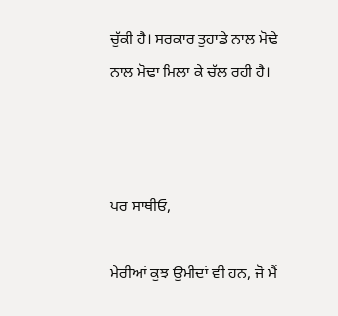ਚੁੱਕੀ ਹੈ। ਸਰਕਾਰ ਤੁਹਾਡੇ ਨਾਲ ਮੋਢੇ ਨਾਲ ਮੋਢਾ ਮਿਲਾ ਕੇ ਚੱਲ ਰਹੀ ਹੈ।



ਪਰ ਸਾਥੀਓ,

ਮੇਰੀਆਂ ਕੁਝ ਉਮੀਦਾਂ ਵੀ ਹਨ, ਜੋ ਮੈਂ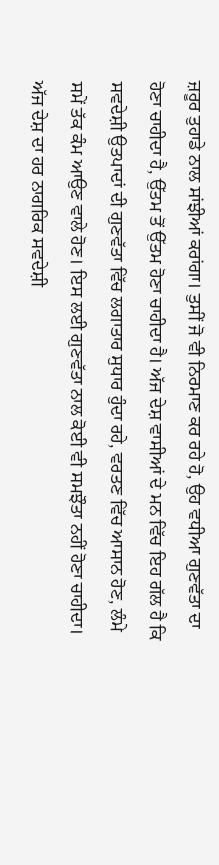ਜ਼ਰੂਰ ਤੁਹਾਡੇ ਨਾਲ ਸਾਂਝੀਆਂ ਕਰਾਂਗਾ। ਤੁਸੀਂ ਜੋ ਵੀ ਨਿਰਮਾਣ ਕਰ ਰਹੇ ਹੋ, ਉਹ ਵਧੀਆ ਗੁਣਵੱਤਾ ਦਾ ਹੋਣਾ ਚਾਹੀਦਾ ਹੈ, ਉੱਤਮ ਤੋਂ ਉੱਤਮ ਹੋਣਾ ਚਾਹੀਦਾ ਹੈ। ਅੱਜ ਦੇਸ਼ ਵਾਸੀਆਂ ਦੇ ਮਨ ਵਿੱਚ ਇਹ ਗੱਲ ਹੈ ਕਿ ਸਵਦੇਸ਼ੀ ਉਤਪਾਦਾਂ ਦੀ ਗੁਣਵੱਤਾ ਵਿੱਚ ਲਗਾਤਾਰ ਸੁਧਾਰ ਹੁੰਦਾ ਰਹੇ, ਵਰਤਣ ਵਿੱਚ ਆਸਾਨ ਹੋਣ, ਲੰਮੇ ਸਮੇਂ ਤੱਕ ਕੰਮ ਆਉਣ ਵਾਲੇ ਹੋਣ। ਇਸ ਲਈ ਗੁਣਵੱਤਾ ਨਾਲ ਕੋਈ ਵੀ ਸਮਝੌਤਾ ਨਹੀਂ ਹੋਣਾ ਚਾਹੀਦਾ। ਅੱਜ ਦੇਸ਼ ਦਾ ਹਰ ਨਾਗਰਿਕ ਸਵਦੇਸ਼ੀ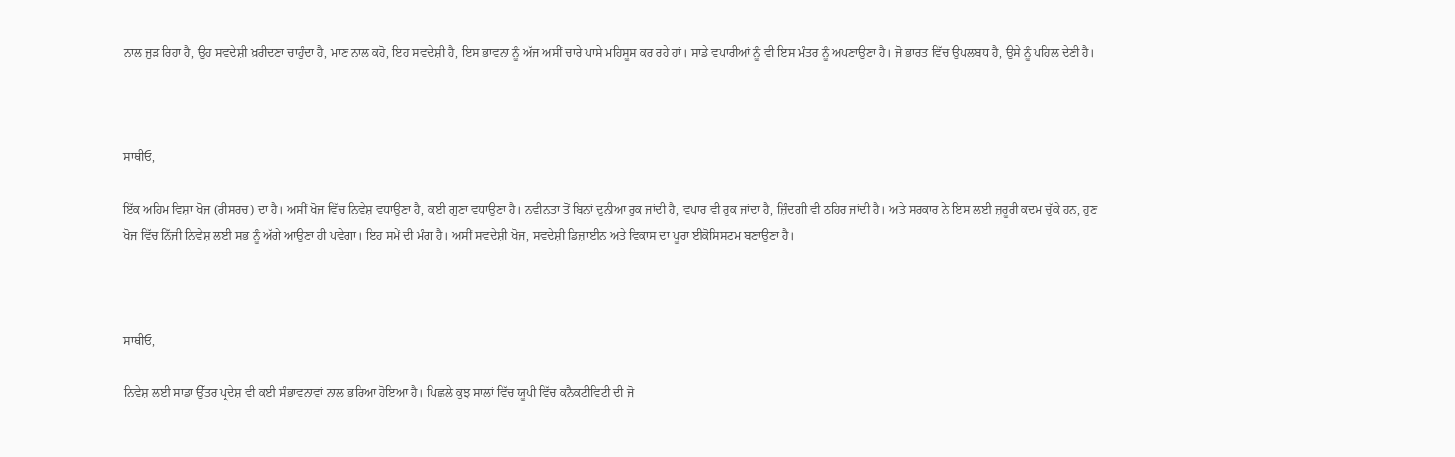ਨਾਲ ਜੁੜ ਰਿਹਾ ਹੈ, ਉਹ ਸਵਦੇਸ਼ੀ ਖ਼ਰੀਦਣਾ ਚਾਹੁੰਦਾ ਹੈ, ਮਾਣ ਨਾਲ ਕਹੋ, ਇਹ ਸਵਦੇਸ਼ੀ ਹੈ, ਇਸ ਭਾਵਨਾ ਨੂੰ ਅੱਜ ਅਸੀਂ ਚਾਰੇ ਪਾਸੇ ਮਹਿਸੂਸ ਕਰ ਰਹੇ ਹਾਂ। ਸਾਡੇ ਵਪਾਰੀਆਂ ਨੂੰ ਵੀ ਇਸ ਮੰਤਰ ਨੂੰ ਅਪਣਾਉਣਾ ਹੈ। ਜੋ ਭਾਰਤ ਵਿੱਚ ਉਪਲਬਧ ਹੈ, ਉਸੇ ਨੂੰ ਪਹਿਲ ਦੇਣੀ ਹੈ।



ਸਾਥੀਓ,

ਇੱਕ ਅਹਿਮ ਵਿਸ਼ਾ ਖੋਜ (ਰੀਸਰਚ) ਦਾ ਹੈ। ਅਸੀਂ ਖੋਜ ਵਿੱਚ ਨਿਵੇਸ਼ ਵਧਾਉਣਾ ਹੈ, ਕਈ ਗੁਣਾ ਵਧਾਉਣਾ ਹੈ। ਨਵੀਨਤਾ ਤੋਂ ਬਿਨਾਂ ਦੁਨੀਆ ਰੁਕ ਜਾਂਦੀ ਹੈ, ਵਪਾਰ ਵੀ ਰੁਕ ਜਾਂਦਾ ਹੈ, ਜ਼ਿੰਦਗੀ ਵੀ ਠਹਿਰ ਜਾਂਦੀ ਹੈ। ਅਤੇ ਸਰਕਾਰ ਨੇ ਇਸ ਲਈ ਜ਼ਰੂਰੀ ਕਦਮ ਚੁੱਕੇ ਹਨ, ਹੁਣ ਖੋਜ ਵਿੱਚ ਨਿੱਜੀ ਨਿਵੇਸ਼ ਲਈ ਸਭ ਨੂੰ ਅੱਗੇ ਆਉਣਾ ਹੀ ਪਵੇਗਾ। ਇਹ ਸਮੇਂ ਦੀ ਮੰਗ ਹੈ। ਅਸੀਂ ਸਵਦੇਸ਼ੀ ਖੋਜ, ਸਵਦੇਸ਼ੀ ਡਿਜ਼ਾਈਨ ਅਤੇ ਵਿਕਾਸ ਦਾ ਪੂਰਾ ਈਕੋਸਿਸਟਮ ਬਣਾਉਣਾ ਹੈ।



ਸਾਥੀਓ,

ਨਿਵੇਸ਼ ਲਈ ਸਾਡਾ ਉੱਤਰ ਪ੍ਰਦੇਸ਼ ਵੀ ਕਈ ਸੰਭਾਵਨਾਵਾਂ ਨਾਲ ਭਰਿਆ ਹੋਇਆ ਹੈ। ਪਿਛਲੇ ਕੁਝ ਸਾਲਾਂ ਵਿੱਚ ਯੂਪੀ ਵਿੱਚ ਕਨੈਕਟੀਵਿਟੀ ਦੀ ਜੋ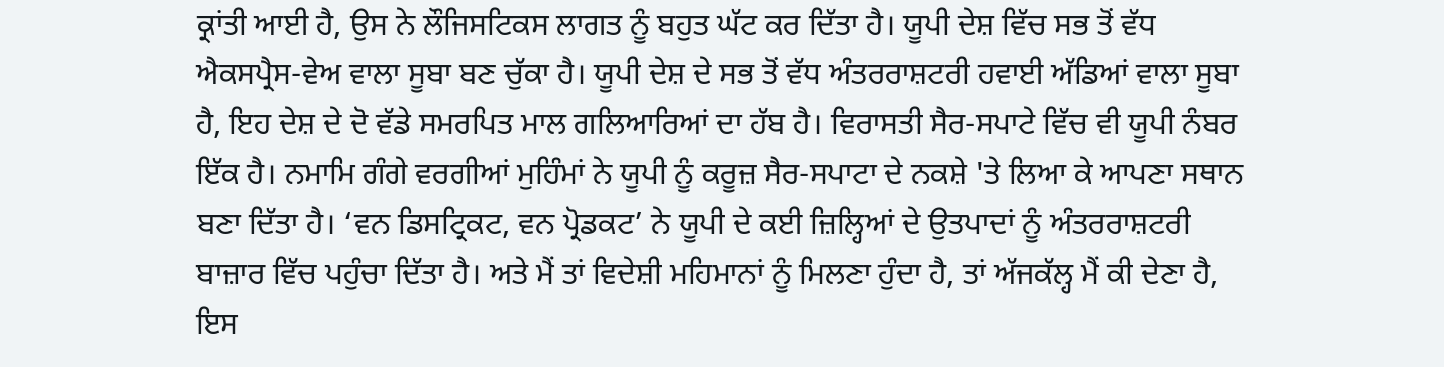ਕ੍ਰਾਂਤੀ ਆਈ ਹੈ, ਉਸ ਨੇ ਲੌਜਿਸਟਿਕਸ ਲਾਗਤ ਨੂੰ ਬਹੁਤ ਘੱਟ ਕਰ ਦਿੱਤਾ ਹੈ। ਯੂਪੀ ਦੇਸ਼ ਵਿੱਚ ਸਭ ਤੋਂ ਵੱਧ ਐਕਸਪ੍ਰੈਸ-ਵੇਅ ਵਾਲਾ ਸੂਬਾ ਬਣ ਚੁੱਕਾ ਹੈ। ਯੂਪੀ ਦੇਸ਼ ਦੇ ਸਭ ਤੋਂ ਵੱਧ ਅੰਤਰਰਾਸ਼ਟਰੀ ਹਵਾਈ ਅੱਡਿਆਂ ਵਾਲਾ ਸੂਬਾ ਹੈ, ਇਹ ਦੇਸ਼ ਦੇ ਦੋ ਵੱਡੇ ਸਮਰਪਿਤ ਮਾਲ ਗਲਿਆਰਿਆਂ ਦਾ ਹੱਬ ਹੈ। ਵਿਰਾਸਤੀ ਸੈਰ-ਸਪਾਟੇ ਵਿੱਚ ਵੀ ਯੂਪੀ ਨੰਬਰ ਇੱਕ ਹੈ। ਨਮਾਮਿ ਗੰਗੇ ਵਰਗੀਆਂ ਮੁਹਿੰਮਾਂ ਨੇ ਯੂਪੀ ਨੂੰ ਕਰੂਜ਼ ਸੈਰ-ਸਪਾਟਾ ਦੇ ਨਕਸ਼ੇ 'ਤੇ ਲਿਆ ਕੇ ਆਪਣਾ ਸਥਾਨ ਬਣਾ ਦਿੱਤਾ ਹੈ। ‘ਵਨ ਡਿਸਟ੍ਰਿਕਟ, ਵਨ ਪ੍ਰੋਡਕਟ’ ਨੇ ਯੂਪੀ ਦੇ ਕਈ ਜ਼ਿਲ੍ਹਿਆਂ ਦੇ ਉਤਪਾਦਾਂ ਨੂੰ ਅੰਤਰਰਾਸ਼ਟਰੀ ਬਾਜ਼ਾਰ ਵਿੱਚ ਪਹੁੰਚਾ ਦਿੱਤਾ ਹੈ। ਅਤੇ ਮੈਂ ਤਾਂ ਵਿਦੇਸ਼ੀ ਮਹਿਮਾਨਾਂ ਨੂੰ ਮਿਲਣਾ ਹੁੰਦਾ ਹੈ, ਤਾਂ ਅੱਜਕੱਲ੍ਹ ਮੈਂ ਕੀ ਦੇਣਾ ਹੈ, ਇਸ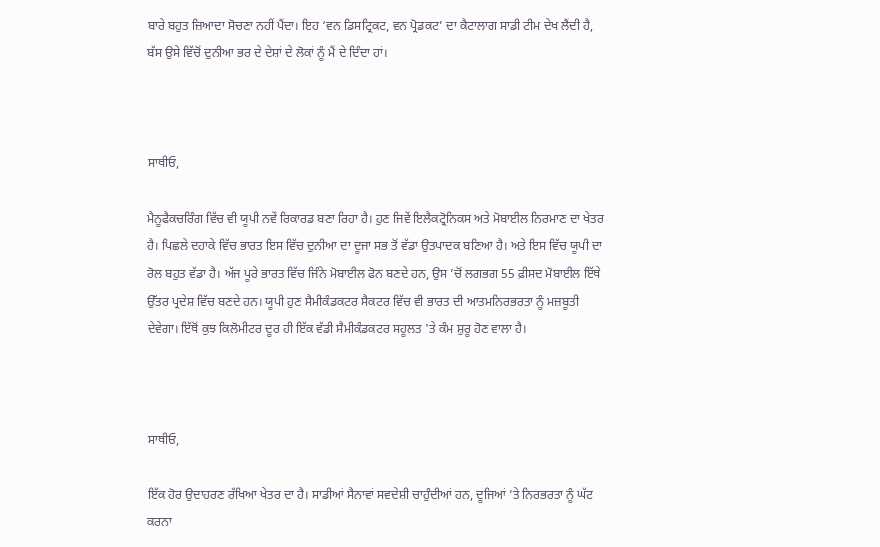ਬਾਰੇ ਬਹੁਤ ਜ਼ਿਆਦਾ ਸੋਚਣਾ ਨਹੀਂ ਪੈਂਦਾ। ਇਹ ‘ਵਨ ਡਿਸਟ੍ਰਿਕਟ, ਵਨ ਪ੍ਰੋਡਕਟ’ ਦਾ ਕੈਟਾਲਾਗ ਸਾਡੀ ਟੀਮ ਦੇਖ ਲੈਂਦੀ ਹੈ, ਬੱਸ ਉਸੇ ਵਿੱਚੋਂ ਦੁਨੀਆ ਭਰ ਦੇ ਦੇਸ਼ਾਂ ਦੇ ਲੋਕਾਂ ਨੂੰ ਮੈਂ ਦੇ ਦਿੰਦਾ ਹਾਂ।



ਸਾਥੀਓ,

ਮੈਨੂਫੈਕਚਰਿੰਗ ਵਿੱਚ ਵੀ ਯੂਪੀ ਨਵੇਂ ਰਿਕਾਰਡ ਬਣਾ ਰਿਹਾ ਹੈ। ਹੁਣ ਜਿਵੇਂ ਇਲੈਕਟ੍ਰੋਨਿਕਸ ਅਤੇ ਮੋਬਾਈਲ ਨਿਰਮਾਣ ਦਾ ਖੇਤਰ ਹੈ। ਪਿਛਲੇ ਦਹਾਕੇ ਵਿੱਚ ਭਾਰਤ ਇਸ ਵਿੱਚ ਦੁਨੀਆ ਦਾ ਦੂਜਾ ਸਭ ਤੋਂ ਵੱਡਾ ਉਤਪਾਦਕ ਬਣਿਆ ਹੈ। ਅਤੇ ਇਸ ਵਿੱਚ ਯੂਪੀ ਦਾ ਰੋਲ ਬਹੁਤ ਵੱਡਾ ਹੈ। ਅੱਜ ਪੂਰੇ ਭਾਰਤ ਵਿੱਚ ਜਿੰਨੇ ਮੋਬਾਈਲ ਫੋਨ ਬਣਦੇ ਹਨ, ਉਸ ’ਚੋਂ ਲਗਭਗ 55 ਫ਼ੀਸਦ ਮੋਬਾਈਲ ਇੱਥੇ ਉੱਤਰ ਪ੍ਰਦੇਸ਼ ਵਿੱਚ ਬਣਦੇ ਹਨ। ਯੂਪੀ ਹੁਣ ਸੈਮੀਕੰਡਕਟਰ ਸੈਕਟਰ ਵਿੱਚ ਵੀ ਭਾਰਤ ਦੀ ਆਤਮਨਿਰਭਰਤਾ ਨੂੰ ਮਜ਼ਬੂਤੀ ਦੇਵੇਗਾ। ਇੱਥੋਂ ਕੁਝ ਕਿਲੋਮੀਟਰ ਦੂਰ ਹੀ ਇੱਕ ਵੱਡੀ ਸੈਮੀਕੰਡਕਟਰ ਸਹੂਲਤ 'ਤੇ ਕੰਮ ਸ਼ੁਰੂ ਹੋਣ ਵਾਲਾ ਹੈ।



ਸਾਥੀਓ,

ਇੱਕ ਹੋਰ ਉਦਾਹਰਣ ਰੱਖਿਆ ਖੇਤਰ ਦਾ ਹੈ। ਸਾਡੀਆਂ ਸੈਨਾਵਾਂ ਸਵਦੇਸ਼ੀ ਚਾਹੁੰਦੀਆਂ ਹਨ, ਦੂਜਿਆਂ ’ਤੇ ਨਿਰਭਰਤਾ ਨੂੰ ਘੱਟ ਕਰਨਾ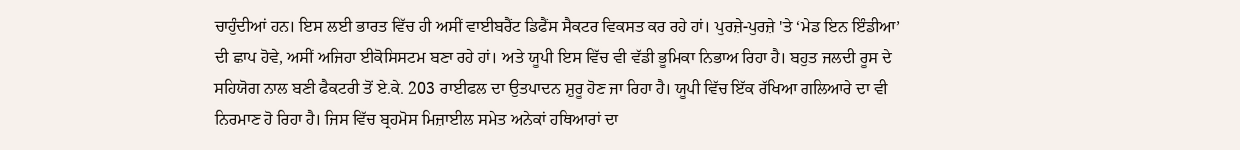ਚਾਹੁੰਦੀਆਂ ਹਨ। ਇਸ ਲਈ ਭਾਰਤ ਵਿੱਚ ਹੀ ਅਸੀਂ ਵਾਈਬਰੈਂਟ ਡਿਫੈਂਸ ਸੈਕਟਰ ਵਿਕਸਤ ਕਰ ਰਹੇ ਹਾਂ। ਪੁਰਜ਼ੇ-ਪੁਰਜ਼ੇ 'ਤੇ ‘ਮੇਡ ਇਨ ਇੰਡੀਆ’ ਦੀ ਛਾਪ ਹੋਵੇ, ਅਸੀਂ ਅਜਿਹਾ ਈਕੋਸਿਸਟਮ ਬਣਾ ਰਹੇ ਹਾਂ। ਅਤੇ ਯੂਪੀ ਇਸ ਵਿੱਚ ਵੀ ਵੱਡੀ ਭੂਮਿਕਾ ਨਿਭਾਅ ਰਿਹਾ ਹੈ। ਬਹੁਤ ਜਲਦੀ ਰੂਸ ਦੇ ਸਹਿਯੋਗ ਨਾਲ ਬਣੀ ਫੈਕਟਰੀ ਤੋਂ ਏ.ਕੇ. 203 ਰਾਈਫਲ ਦਾ ਉਤਪਾਦਨ ਸ਼ੁਰੂ ਹੋਣ ਜਾ ਰਿਹਾ ਹੈ। ਯੂਪੀ ਵਿੱਚ ਇੱਕ ਰੱਖਿਆ ਗਲਿਆਰੇ ਦਾ ਵੀ ਨਿਰਮਾਣ ਹੋ ਰਿਹਾ ਹੈ। ਜਿਸ ਵਿੱਚ ਬ੍ਰਹਮੋਸ ਮਿਜ਼ਾਈਲ ਸਮੇਤ ਅਨੇਕਾਂ ਹਥਿਆਰਾਂ ਦਾ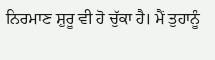ਨਿਰਮਾਣ ਸ਼ੁਰੂ ਵੀ ਹੋ ਚੁੱਕਾ ਹੈ। ਮੈਂ ਤੁਹਾਨੂੰ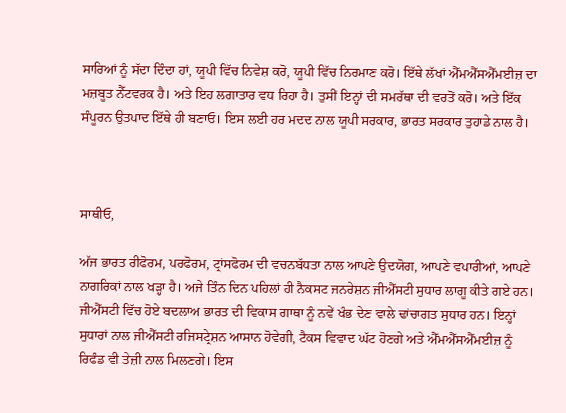ਸਾਰਿਆਂ ਨੂੰ ਸੱਦਾ ਦਿੰਦਾ ਹਾਂ, ਯੂਪੀ ਵਿੱਚ ਨਿਵੇਸ਼ ਕਰੋ, ਯੂਪੀ ਵਿੱਚ ਨਿਰਮਾਣ ਕਰੋ। ਇੱਥੇ ਲੱਖਾਂ ਐੱਮਐੱਸਐੱਮਈਜ਼ ਦਾ ਮਜ਼ਬੂਤ ਨੈੱਟਵਰਕ ਹੈ। ਅਤੇ ਇਹ ਲਗਾਤਾਰ ਵਧ ਰਿਹਾ ਹੈ। ਤੁਸੀਂ ਇਨ੍ਹਾਂ ਦੀ ਸਮਰੱਥਾ ਦੀ ਵਰਤੋਂ ਕਰੋ। ਅਤੇ ਇੱਕ ਸੰਪੂਰਨ ਉਤਪਾਦ ਇੱਥੇ ਹੀ ਬਣਾਓ। ਇਸ ਲਈ ਹਰ ਮਦਦ ਨਾਲ ਯੂਪੀ ਸਰਕਾਰ, ਭਾਰਤ ਸਰਕਾਰ ਤੁਹਾਡੇ ਨਾਲ ਹੈ।



ਸਾਥੀਓ,

ਅੱਜ ਭਾਰਤ ਰੀਫੋਰਮ, ਪਰਫੋਰਮ, ਟ੍ਰਾਂਸਫੋਰਮ ਦੀ ਵਚਨਬੱਧਤਾ ਨਾਲ ਆਪਣੇ ਉਦਯੋਗ, ਆਪਣੇ ਵਪਾਰੀਆਂ, ਆਪਣੇ ਨਾਗਰਿਕਾਂ ਨਾਲ ਖੜ੍ਹਾ ਹੈ। ਅਜੇ ਤਿੰਨ ਦਿਨ ਪਹਿਲਾਂ ਹੀ ਨੈਕਸਟ ਜਨਰੇਸ਼ਨ ਜੀਐੱਸਟੀ ਸੁਧਾਰ ਲਾਗੂ ਕੀਤੇ ਗਏ ਹਨ। ਜੀਐੱਸਟੀ ਵਿੱਚ ਹੋਏ ਬਦਲਾਅ ਭਾਰਤ ਦੀ ਵਿਕਾਸ ਗਾਥਾ ਨੂੰ ਨਵੇਂ ਖੰਭ ਦੇਣ ਵਾਲੇ ਢਾਂਚਾਗਤ ਸੁਧਾਰ ਹਨ। ਇਨ੍ਹਾਂ ਸੁਧਾਰਾਂ ਨਾਲ ਜੀਐੱਸਟੀ ਰਜਿਸਟ੍ਰੇਸ਼ਨ ਆਸਾਨ ਹੋਵੇਗੀ, ਟੈਕਸ ਵਿਵਾਦ ਘੱਟ ਹੋਣਗੇ ਅਤੇ ਐੱਮਐੱਸਐੱਮਈਜ਼ ਨੂੰ ਰਿਫੰਡ ਵੀ ਤੇਜ਼ੀ ਨਾਲ ਮਿਲਣਗੇ। ਇਸ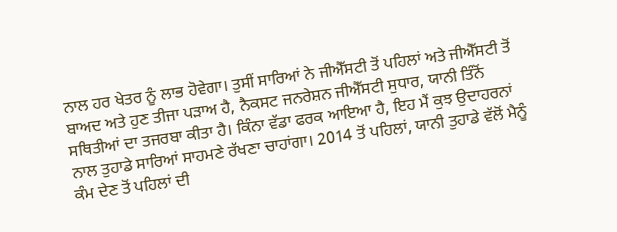ਨਾਲ ਹਰ ਖੇਤਰ ਨੂੰ ਲਾਭ ਹੋਵੇਗਾ। ਤੁਸੀਂ ਸਾਰਿਆਂ ਨੇ ਜੀਐੱਸਟੀ ਤੋਂ ਪਹਿਲਾਂ ਅਤੇ ਜੀਐੱਸਟੀ ਤੋਂ ਬਾਅਦ ਅਤੇ ਹੁਣ ਤੀਜਾ ਪੜਾਅ ਹੈ, ਨੈਕਸਟ ਜਨਰੇਸ਼ਨ ਜੀਐੱਸਟੀ ਸੁਧਾਰ, ਯਾਨੀ ਤਿੰਨੋਂ ਸਥਿਤੀਆਂ ਦਾ ਤਜਰਬਾ ਕੀਤਾ ਹੈ। ਕਿੰਨਾ ਵੱਡਾ ਫਰਕ ਆਇਆ ਹੈ, ਇਹ ਮੈਂ ਕੁਝ ਉਦਾਹਰਨਾਂ ਨਾਲ ਤੁਹਾਡੇ ਸਾਰਿਆਂ ਸਾਹਮਣੇ ਰੱਖਣਾ ਚਾਹਾਂਗਾ। 2014 ਤੋਂ ਪਹਿਲਾਂ, ਯਾਨੀ ਤੁਹਾਡੇ ਵੱਲੋਂ ਮੈਨੂੰ ਕੰਮ ਦੇਣ ਤੋਂ ਪਹਿਲਾਂ ਦੀ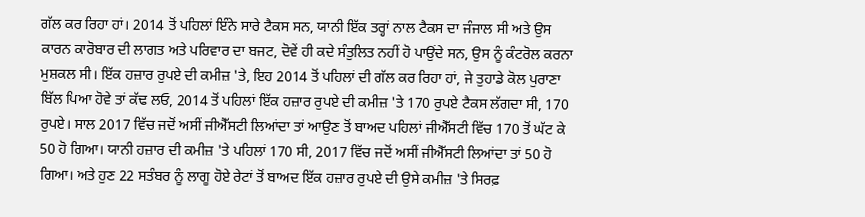ਗੱਲ ਕਰ ਰਿਹਾ ਹਾਂ। 2014 ਤੋਂ ਪਹਿਲਾਂ ਇੰਨੇ ਸਾਰੇ ਟੈਕਸ ਸਨ, ਯਾਨੀ ਇੱਕ ਤਰ੍ਹਾਂ ਨਾਲ ਟੈਕਸ ਦਾ ਜੰਜਾਲ ਸੀ ਅਤੇ ਉਸ ਕਾਰਨ ਕਾਰੋਬਾਰ ਦੀ ਲਾਗਤ ਅਤੇ ਪਰਿਵਾਰ ਦਾ ਬਜਟ, ਦੋਵੇਂ ਹੀ ਕਦੇ ਸੰਤੁਲਿਤ ਨਹੀਂ ਹੋ ਪਾਉਂਦੇ ਸਨ, ਉਸ ਨੂੰ ਕੰਟਰੋਲ ਕਰਨਾ ਮੁਸ਼ਕਲ ਸੀ। ਇੱਕ ਹਜ਼ਾਰ ਰੁਪਏ ਦੀ ਕਮੀਜ਼ 'ਤੇ, ਇਹ 2014 ਤੋਂ ਪਹਿਲਾਂ ਦੀ ਗੱਲ ਕਰ ਰਿਹਾ ਹਾਂ, ਜੇ ਤੁਹਾਡੇ ਕੋਲ ਪੁਰਾਣਾ ਬਿੱਲ ਪਿਆ ਹੋਵੇ ਤਾਂ ਕੱਢ ਲਓ, 2014 ਤੋਂ ਪਹਿਲਾਂ ਇੱਕ ਹਜ਼ਾਰ ਰੁਪਏ ਦੀ ਕਮੀਜ਼ 'ਤੇ 170 ਰੁਪਏ ਟੈਕਸ ਲੱਗਦਾ ਸੀ, 170 ਰੁਪਏ। ਸਾਲ 2017 ਵਿੱਚ ਜਦੋਂ ਅਸੀਂ ਜੀਐੱਸਟੀ ਲਿਆਂਦਾ ਤਾਂ ਆਉਣ ਤੋਂ ਬਾਅਦ ਪਹਿਲਾਂ ਜੀਐੱਸਟੀ ਵਿੱਚ 170 ਤੋਂ ਘੱਟ ਕੇ 50 ਹੋ ਗਿਆ। ਯਾਨੀ ਹਜ਼ਾਰ ਦੀ ਕਮੀਜ਼ 'ਤੇ ਪਹਿਲਾਂ 170 ਸੀ, 2017 ਵਿੱਚ ਜਦੋਂ ਅਸੀਂ ਜੀਐੱਸਟੀ ਲਿਆਂਦਾ ਤਾਂ 50 ਹੋ ਗਿਆ। ਅਤੇ ਹੁਣ 22 ਸਤੰਬਰ ਨੂੰ ਲਾਗੂ ਹੋਏ ਰੇਟਾਂ ਤੋਂ ਬਾਅਦ ਇੱਕ ਹਜ਼ਾਰ ਰੁਪਏ ਦੀ ਉਸੇ ਕਮੀਜ਼ 'ਤੇ ਸਿਰਫ਼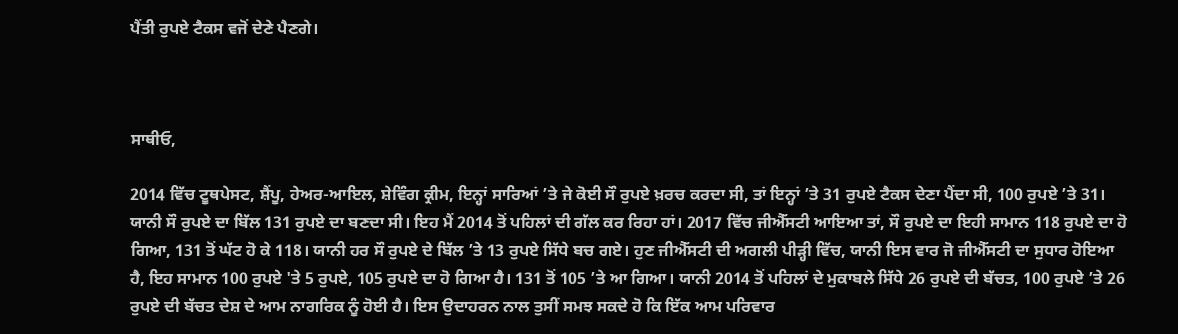ਪੈਂਤੀ ਰੁਪਏ ਟੈਕਸ ਵਜੋਂ ਦੇਣੇ ਪੈਣਗੇ।



ਸਾਥੀਓ,

2014 ਵਿੱਚ ਟੂਥਪੇਸਟ, ਸ਼ੈਂਪੂ, ਹੇਅਰ-ਆਇਲ, ਸ਼ੇਵਿੰਗ ਕ੍ਰੀਮ, ਇਨ੍ਹਾਂ ਸਾਰਿਆਂ ’ਤੇ ਜੇ ਕੋਈ ਸੌ ਰੁਪਏ ਖ਼ਰਚ ਕਰਦਾ ਸੀ, ਤਾਂ ਇਨ੍ਹਾਂ ’ਤੇ 31 ਰੁਪਏ ਟੈਕਸ ਦੇਣਾ ਪੈਂਦਾ ਸੀ, 100 ਰੁਪਏ ’ਤੇ 31। ਯਾਨੀ ਸੌ ਰੁਪਏ ਦਾ ਬਿੱਲ 131 ਰੁਪਏ ਦਾ ਬਣਦਾ ਸੀ। ਇਹ ਮੈਂ 2014 ਤੋਂ ਪਹਿਲਾਂ ਦੀ ਗੱਲ ਕਰ ਰਿਹਾ ਹਾਂ। 2017 ਵਿੱਚ ਜੀਐੱਸਟੀ ਆਇਆ ਤਾਂ, ਸੌ ਰੁਪਏ ਦਾ ਇਹੀ ਸਾਮਾਨ 118 ਰੁਪਏ ਦਾ ਹੋ ਗਿਆ, 131 ਤੋਂ ਘੱਟ ਹੋ ਕੇ 118। ਯਾਨੀ ਹਰ ਸੌ ਰੁਪਏ ਦੇ ਬਿੱਲ ’ਤੇ 13 ਰੁਪਏ ਸਿੱਧੇ ਬਚ ਗਏ। ਹੁਣ ਜੀਐੱਸਟੀ ਦੀ ਅਗਲੀ ਪੀੜ੍ਹੀ ਵਿੱਚ, ਯਾਨੀ ਇਸ ਵਾਰ ਜੋ ਜੀਐੱਸਟੀ ਦਾ ਸੁਧਾਰ ਹੋਇਆ ਹੈ, ਇਹ ਸਾਮਾਨ 100 ਰੁਪਏ 'ਤੇ 5 ਰੁਪਏ, 105 ਰੁਪਏ ਦਾ ਹੋ ਗਿਆ ਹੈ। 131 ਤੋਂ 105 ’ਤੇ ਆ ਗਿਆ। ਯਾਨੀ 2014 ਤੋਂ ਪਹਿਲਾਂ ਦੇ ਮੁਕਾਬਲੇ ਸਿੱਧੇ 26 ਰੁਪਏ ਦੀ ਬੱਚਤ, 100 ਰੁਪਏ ’ਤੇ 26 ਰੁਪਏ ਦੀ ਬੱਚਤ ਦੇਸ਼ ਦੇ ਆਮ ਨਾਗਰਿਕ ਨੂੰ ਹੋਈ ਹੈ। ਇਸ ਉਦਾਹਰਨ ਨਾਲ ਤੁਸੀਂ ਸਮਝ ਸਕਦੇ ਹੋ ਕਿ ਇੱਕ ਆਮ ਪਰਿਵਾਰ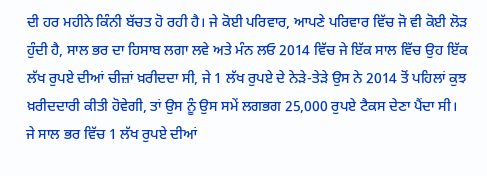ਦੀ ਹਰ ਮਹੀਨੇ ਕਿੰਨੀ ਬੱਚਤ ਹੋ ਰਹੀ ਹੈ। ਜੇ ਕੋਈ ਪਰਿਵਾਰ, ਆਪਣੇ ਪਰਿਵਾਰ ਵਿੱਚ ਜੋ ਵੀ ਕੋਈ ਲੋੜ ਹੁੰਦੀ ਹੈ, ਸਾਲ ਭਰ ਦਾ ਹਿਸਾਬ ਲਗਾ ਲਵੇ ਅਤੇ ਮੰਨ ਲਓ 2014 ਵਿੱਚ ਜੇ ਇੱਕ ਸਾਲ ਵਿੱਚ ਉਹ ਇੱਕ ਲੱਖ ਰੁਪਏ ਦੀਆਂ ਚੀਜ਼ਾਂ ਖ਼ਰੀਦਦਾ ਸੀ, ਜੇ 1 ਲੱਖ ਰੁਪਏ ਦੇ ਨੇੜੇ-ਤੇੜੇ ਉਸ ਨੇ 2014 ਤੋਂ ਪਹਿਲਾਂ ਕੁਝ ਖ਼ਰੀਦਦਾਰੀ ਕੀਤੀ ਹੋਵੇਗੀ, ਤਾਂ ਉਸ ਨੂੰ ਉਸ ਸਮੇਂ ਲਗਭਗ 25,000 ਰੁਪਏ ਟੈਕਸ ਦੇਣਾ ਪੈਂਦਾ ਸੀ। ਜੇ ਸਾਲ ਭਰ ਵਿੱਚ 1 ਲੱਖ ਰੁਪਏ ਦੀਆਂ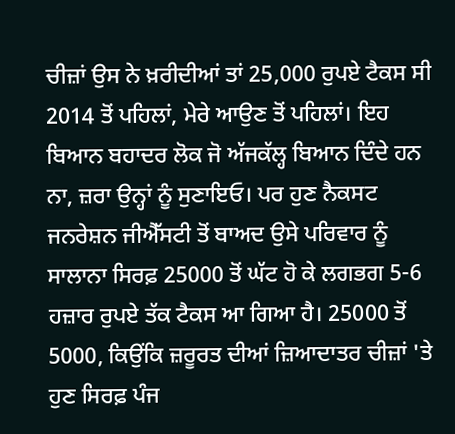ਚੀਜ਼ਾਂ ਉਸ ਨੇ ਖ਼ਰੀਦੀਆਂ ਤਾਂ 25,000 ਰੁਪਏ ਟੈਕਸ ਸੀ 2014 ਤੋਂ ਪਹਿਲਾਂ, ਮੇਰੇ ਆਉਣ ਤੋਂ ਪਹਿਲਾਂ। ਇਹ ਬਿਆਨ ਬਹਾਦਰ ਲੋਕ ਜੋ ਅੱਜਕੱਲ੍ਹ ਬਿਆਨ ਦਿੰਦੇ ਹਨ ਨਾ, ਜ਼ਰਾ ਉਨ੍ਹਾਂ ਨੂੰ ਸੁਣਾਇਓ। ਪਰ ਹੁਣ ਨੈਕਸਟ ਜਨਰੇਸ਼ਨ ਜੀਐੱਸਟੀ ਤੋਂ ਬਾਅਦ ਉਸੇ ਪਰਿਵਾਰ ਨੂੰ ਸਾਲਾਨਾ ਸਿਰਫ਼ 25000 ਤੋਂ ਘੱਟ ਹੋ ਕੇ ਲਗਭਗ 5-6 ਹਜ਼ਾਰ ਰੁਪਏ ਤੱਕ ਟੈਕਸ ਆ ਗਿਆ ਹੈ। 25000 ਤੋਂ 5000, ਕਿਉਂਕਿ ਜ਼ਰੂਰਤ ਦੀਆਂ ਜ਼ਿਆਦਾਤਰ ਚੀਜ਼ਾਂ 'ਤੇ ਹੁਣ ਸਿਰਫ਼ ਪੰਜ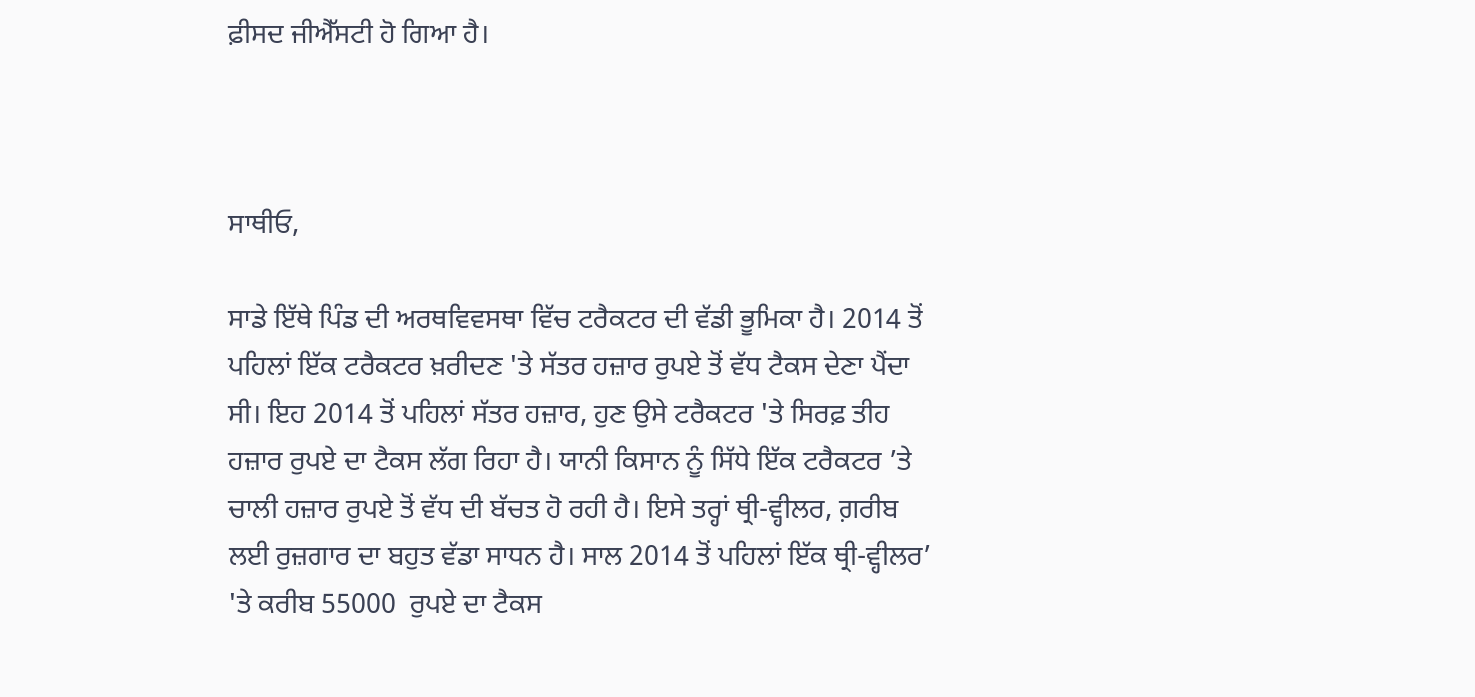ਫ਼ੀਸਦ ਜੀਐੱਸਟੀ ਹੋ ਗਿਆ ਹੈ।



ਸਾਥੀਓ,

ਸਾਡੇ ਇੱਥੇ ਪਿੰਡ ਦੀ ਅਰਥਵਿਵਸਥਾ ਵਿੱਚ ਟਰੈਕਟਰ ਦੀ ਵੱਡੀ ਭੂਮਿਕਾ ਹੈ। 2014 ਤੋਂ ਪਹਿਲਾਂ ਇੱਕ ਟਰੈਕਟਰ ਖ਼ਰੀਦਣ 'ਤੇ ਸੱਤਰ ਹਜ਼ਾਰ ਰੁਪਏ ਤੋਂ ਵੱਧ ਟੈਕਸ ਦੇਣਾ ਪੈਂਦਾ ਸੀ। ਇਹ 2014 ਤੋਂ ਪਹਿਲਾਂ ਸੱਤਰ ਹਜ਼ਾਰ, ਹੁਣ ਉਸੇ ਟਰੈਕਟਰ 'ਤੇ ਸਿਰਫ਼ ਤੀਹ ਹਜ਼ਾਰ ਰੁਪਏ ਦਾ ਟੈਕਸ ਲੱਗ ਰਿਹਾ ਹੈ। ਯਾਨੀ ਕਿਸਾਨ ਨੂੰ ਸਿੱਧੇ ਇੱਕ ਟਰੈਕਟਰ ’ਤੇ ਚਾਲੀ ਹਜ਼ਾਰ ਰੁਪਏ ਤੋਂ ਵੱਧ ਦੀ ਬੱਚਤ ਹੋ ਰਹੀ ਹੈ। ਇਸੇ ਤਰ੍ਹਾਂ ਥ੍ਰੀ-ਵ੍ਹੀਲਰ, ਗ਼ਰੀਬ ਲਈ ਰੁਜ਼ਗਾਰ ਦਾ ਬਹੁਤ ਵੱਡਾ ਸਾਧਨ ਹੈ। ਸਾਲ 2014 ਤੋਂ ਪਹਿਲਾਂ ਇੱਕ ਥ੍ਰੀ-ਵ੍ਹੀਲਰ’ 'ਤੇ ਕਰੀਬ 55000  ਰੁਪਏ ਦਾ ਟੈਕਸ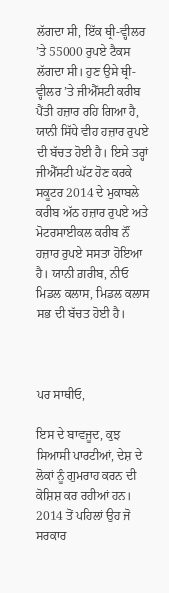ਲੱਗਦਾ ਸੀ, ਇੱਕ ਥ੍ਰੀ-ਵ੍ਹੀਲਰ ’ਤੇ 55000 ਰੁਪਏ ਟੈਕਸ ਲੱਗਦਾ ਸੀ। ਹੁਣ ਉਸੇ ਥ੍ਰੀ-ਵ੍ਹੀਲਰ ’ਤੇ ਜੀਐੱਸਟੀ ਕਰੀਬ ਪੈਂਤੀ ਹਜ਼ਾਰ ਰਹਿ ਗਿਆ ਹੈ, ਯਾਨੀ ਸਿੱਧੇ ਵੀਹ ਹਜ਼ਾਰ ਰੁਪਏ ਦੀ ਬੱਚਤ ਹੋਈ ਹੈ। ਇਸੇ ਤਰ੍ਹਾਂ ਜੀਐੱਸਟੀ ਘੱਟ ਹੋਣ ਕਰਕੇ ਸਕੂਟਰ 2014 ਦੇ ਮੁਕਾਬਲੇ ਕਰੀਬ ਅੱਠ ਹਜ਼ਾਰ ਰੁਪਏ ਅਤੇ ਮੋਟਰਸਾਈਕਲ ਕਰੀਬ ਨੌਂ ਹਜ਼ਾਰ ਰੁਪਏ ਸਸਤਾ ਹੋਇਆ ਹੈ। ਯਾਨੀ ਗ਼ਰੀਬ, ਨੀਓ ਮਿਡਲ ਕਲਾਸ, ਮਿਡਲ ਕਲਾਸ ਸਭ ਦੀ ਬੱਚਤ ਹੋਈ ਹੈ।



ਪਰ ਸਾਥੀਓ,

ਇਸ ਦੇ ਬਾਵਜੂਦ, ਕੁਝ ਸਿਆਸੀ ਪਾਰਟੀਆਂ, ਦੇਸ਼ ਦੇ ਲੋਕਾਂ ਨੂੰ ਗੁਮਰਾਹ ਕਰਨ ਦੀ ਕੋਸ਼ਿਸ਼ ਕਰ ਰਹੀਆਂ ਹਨ। 2014 ਤੋਂ ਪਹਿਲਾਂ ਉਹ ਜੋ ਸਰਕਾਰ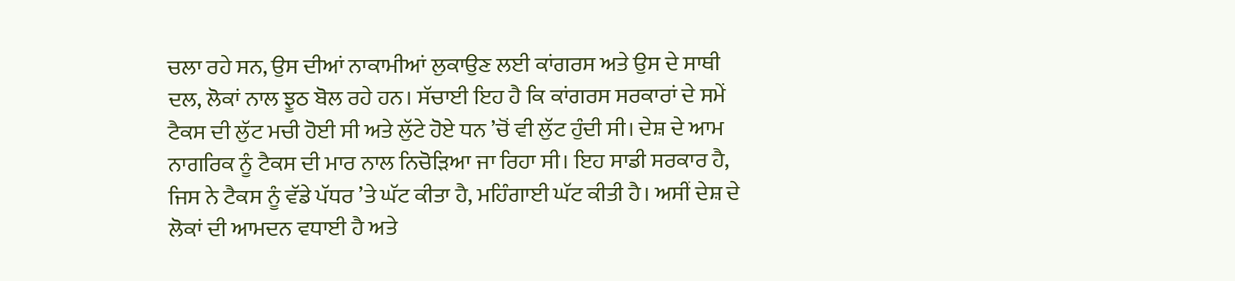ਚਲਾ ਰਹੇ ਸਨ, ਉਸ ਦੀਆਂ ਨਾਕਾਮੀਆਂ ਲੁਕਾਉਣ ਲਈ ਕਾਂਗਰਸ ਅਤੇ ਉਸ ਦੇ ਸਾਥੀ ਦਲ, ਲੋਕਾਂ ਨਾਲ ਝੂਠ ਬੋਲ ਰਹੇ ਹਨ। ਸੱਚਾਈ ਇਹ ਹੈ ਕਿ ਕਾਂਗਰਸ ਸਰਕਾਰਾਂ ਦੇ ਸਮੇਂ ਟੈਕਸ ਦੀ ਲੁੱਟ ਮਚੀ ਹੋਈ ਸੀ ਅਤੇ ਲੁੱਟੇ ਹੋਏ ਧਨ ’ਚੋਂ ਵੀ ਲੁੱਟ ਹੁੰਦੀ ਸੀ। ਦੇਸ਼ ਦੇ ਆਮ ਨਾਗਰਿਕ ਨੂੰ ਟੈਕਸ ਦੀ ਮਾਰ ਨਾਲ ਨਿਚੋੜਿਆ ਜਾ ਰਿਹਾ ਸੀ। ਇਹ ਸਾਡੀ ਸਰਕਾਰ ਹੈ, ਜਿਸ ਨੇ ਟੈਕਸ ਨੂੰ ਵੱਡੇ ਪੱਧਰ ’ਤੇ ਘੱਟ ਕੀਤਾ ਹੈ, ਮਹਿੰਗਾਈ ਘੱਟ ਕੀਤੀ ਹੈ। ਅਸੀਂ ਦੇਸ਼ ਦੇ ਲੋਕਾਂ ਦੀ ਆਮਦਨ ਵਧਾਈ ਹੈ ਅਤੇ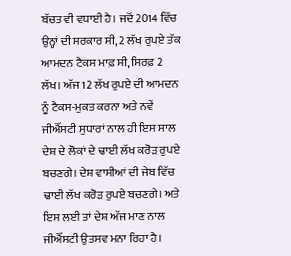ਬੱਚਤ ਵੀ ਵਧਾਈ ਹੈ। ਜਦੋਂ 2014 ਵਿੱਚ ਉਨ੍ਹਾਂ ਦੀ ਸਰਕਾਰ ਸੀ, 2 ਲੱਖ ਰੁਪਏ ਤੱਕ ਆਮਦਨ ਟੈਕਸ ਮਾਫ਼ ਸੀ, ਸਿਰਫ਼ 2 ਲੱਖ। ਅੱਜ 12 ਲੱਖ ਰੁਪਏ ਦੀ ਆਮਦਨ ਨੂੰ ਟੈਕਸ-ਮੁਕਤ ਕਰਨਾ ਅਤੇ ਨਵੇਂ ਜੀਐੱਸਟੀ ਸੁਧਾਰਾਂ ਨਾਲ ਹੀ ਇਸ ਸਾਲ ਦੇਸ਼ ਦੇ ਲੋਕਾਂ ਦੇ ਢਾਈ ਲੱਖ ਕਰੋੜ ਰੁਪਏ ਬਚਣਗੇ। ਦੇਸ਼ ਵਾਸੀਆਂ ਦੀ ਜੇਬ ਵਿੱਚ ਢਾਈ ਲੱਖ ਕਰੋੜ ਰੁਪਏ ਬਚਣਗੇ। ਅਤੇ ਇਸ ਲਈ ਤਾਂ ਦੇਸ਼ ਅੱਜ ਮਾਣ ਨਾਲ ਜੀਐੱਸਟੀ ਉਤਸਵ ਮਨਾ ਰਿਹਾ ਹੈ।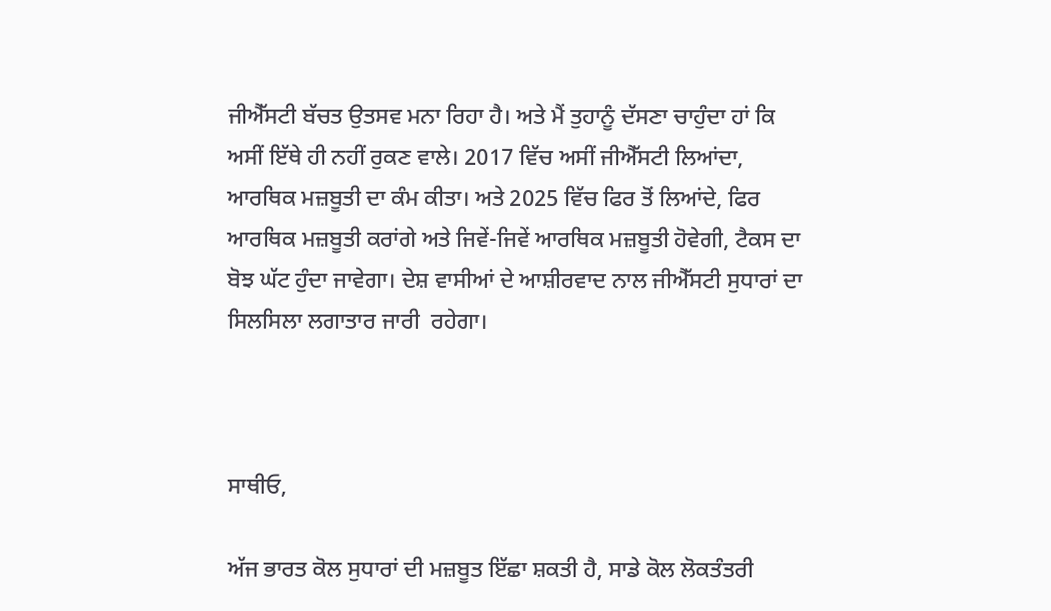ਜੀਐੱਸਟੀ ਬੱਚਤ ਉਤਸਵ ਮਨਾ ਰਿਹਾ ਹੈ। ਅਤੇ ਮੈਂ ਤੁਹਾਨੂੰ ਦੱਸਣਾ ਚਾਹੁੰਦਾ ਹਾਂ ਕਿ ਅਸੀਂ ਇੱਥੇ ਹੀ ਨਹੀਂ ਰੁਕਣ ਵਾਲੇ। 2017 ਵਿੱਚ ਅਸੀਂ ਜੀਐੱਸਟੀ ਲਿਆਂਦਾ, ਆਰਥਿਕ ਮਜ਼ਬੂਤੀ ਦਾ ਕੰਮ ਕੀਤਾ। ਅਤੇ 2025 ਵਿੱਚ ਫਿਰ ਤੋਂ ਲਿਆਂਦੇ, ਫਿਰ ਆਰਥਿਕ ਮਜ਼ਬੂਤੀ ਕਰਾਂਗੇ ਅਤੇ ਜਿਵੇਂ-ਜਿਵੇਂ ਆਰਥਿਕ ਮਜ਼ਬੂਤੀ ਹੋਵੇਗੀ, ਟੈਕਸ ਦਾ ਬੋਝ ਘੱਟ ਹੁੰਦਾ ਜਾਵੇਗਾ। ਦੇਸ਼ ਵਾਸੀਆਂ ਦੇ ਆਸ਼ੀਰਵਾਦ ਨਾਲ ਜੀਐੱਸਟੀ ਸੁਧਾਰਾਂ ਦਾ ਸਿਲਸਿਲਾ ਲਗਾਤਾਰ ਜਾਰੀ  ਰਹੇਗਾ।



ਸਾਥੀਓ,

ਅੱਜ ਭਾਰਤ ਕੋਲ ਸੁਧਾਰਾਂ ਦੀ ਮਜ਼ਬੂਤ ਇੱਛਾ ਸ਼ਕਤੀ ਹੈ, ਸਾਡੇ ਕੋਲ ਲੋਕਤੰਤਰੀ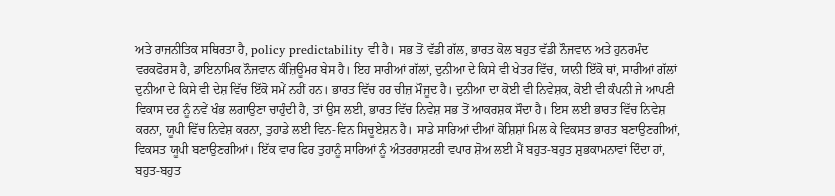ਅਤੇ ਰਾਜਨੀਤਿਕ ਸਥਿਰਤਾ ਹੈ, policy predictability ਵੀ ਹੈ। ਸਭ ਤੋਂ ਵੱਡੀ ਗੱਲ, ਭਾਰਤ ਕੋਲ ਬਹੁਤ ਵੱਡੀ ਨੌਜਵਾਨ ਅਤੇ ਹੁਨਰਮੰਦ ਵਰਕਫੋਰਸ ਹੈ, ਡਾਇਨਾਮਿਕ ਨੌਜਵਾਨ ਕੰਜ਼ਿਊਮਰ ਬੇਸ ਹੈ। ਇਹ ਸਾਰੀਆਂ ਗੱਲਾਂ, ਦੁਨੀਆ ਦੇ ਕਿਸੇ ਵੀ ਖੇਤਰ ਵਿੱਚ, ਯਾਨੀ ਇੱਕੋ ਥਾਂ, ਸਾਰੀਆਂ ਗੱਲਾਂ ਦੁਨੀਆ ਦੇ ਕਿਸੇ ਵੀ ਦੇਸ਼ ਵਿੱਚ ਇੱਕੋ ਸਮੇਂ ਨਹੀਂ ਹਨ। ਭਾਰਤ ਵਿੱਚ ਹਰ ਚੀਜ਼ ਮੌਜੂਦ ਹੈ। ਦੁਨੀਆ ਦਾ ਕੋਈ ਵੀ ਨਿਵੇਸ਼ਕ, ਕੋਈ ਵੀ ਕੰਪਨੀ ਜੇ ਆਪਣੀ ਵਿਕਾਸ ਦਰ ਨੂੰ ਨਵੇਂ ਖੰਭ ਲਗਾਉਣਾ ਚਾਹੁੰਦੀ ਹੈ, ਤਾਂ ਉਸ ਲਈ, ਭਾਰਤ ਵਿੱਚ ਨਿਵੇਸ਼ ਸਭ ਤੋਂ ਆਕਰਸ਼ਕ ਸੌਦਾ ਹੈ। ਇਸ ਲਈ ਭਾਰਤ ਵਿੱਚ ਨਿਵੇਸ਼ ਕਰਨਾ, ਯੂਪੀ ਵਿੱਚ ਨਿਵੇਸ਼ ਕਰਨਾ, ਤੁਹਾਡੇ ਲਈ ਵਿਨ-ਵਿਨ ਸਿਚੂਏਸ਼ਨ ਹੈ। ਸਾਡੇ ਸਾਰਿਆਂ ਦੀਆਂ ਕੋਸ਼ਿਸ਼ਾਂ ਮਿਲ ਕੇ ਵਿਕਸਤ ਭਾਰਤ ਬਣਾਉਣਗੀਆਂ, ਵਿਕਸਤ ਯੂਪੀ ਬਣਾਉਣਗੀਆਂ। ਇੱਕ ਵਾਰ ਫਿਰ ਤੁਹਾਨੂੰ ਸਾਰਿਆਂ ਨੂੰ ਅੰਤਰਰਾਸ਼ਟਰੀ ਵਪਾਰ ਸ਼ੋਅ ਲਈ ਮੈਂ ਬਹੁਤ-ਬਹੁਤ ਸ਼ੁਭਕਾਮਨਾਵਾਂ ਦਿੰਦਾ ਹਾਂ, ਬਹੁਤ-ਬਹੁਤ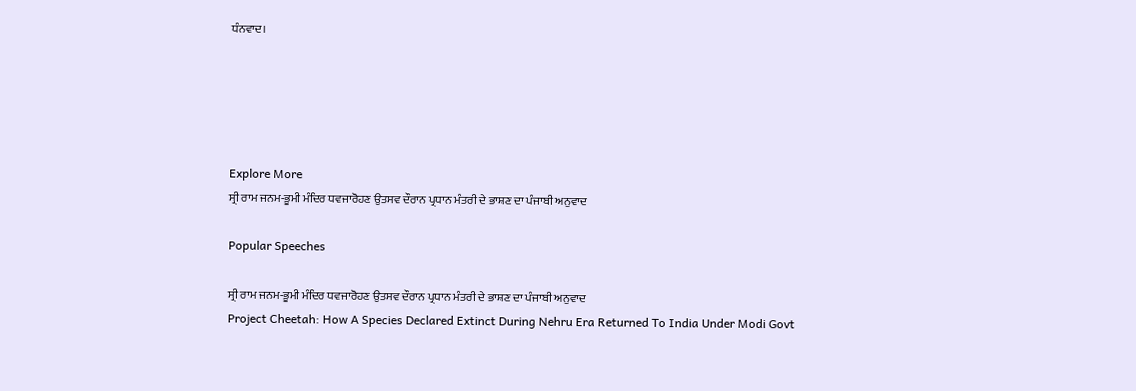ਧੰਨਵਾਦ।





Explore More
ਸ੍ਰੀ ਰਾਮ ਜਨਮ-ਭੂਮੀ ਮੰਦਿਰ ਧਵਜਾਰੋਹਣ ਉਤਸਵ ਦੌਰਾਨ ਪ੍ਰਧਾਨ ਮੰਤਰੀ ਦੇ ਭਾਸ਼ਣ ਦਾ ਪੰਜਾਬੀ ਅਨੁਵਾਦ

Popular Speeches

ਸ੍ਰੀ ਰਾਮ ਜਨਮ-ਭੂਮੀ ਮੰਦਿਰ ਧਵਜਾਰੋਹਣ ਉਤਸਵ ਦੌਰਾਨ ਪ੍ਰਧਾਨ ਮੰਤਰੀ ਦੇ ਭਾਸ਼ਣ ਦਾ ਪੰਜਾਬੀ ਅਨੁਵਾਦ
Project Cheetah: How A Species Declared Extinct During Nehru Era Returned To India Under Modi Govt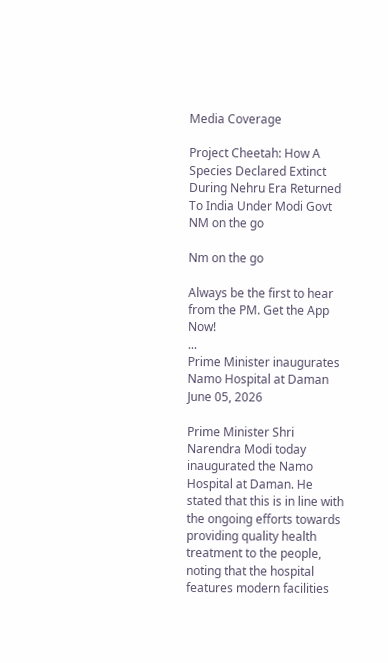Media Coverage

Project Cheetah: How A Species Declared Extinct During Nehru Era Returned To India Under Modi Govt
NM on the go

Nm on the go

Always be the first to hear from the PM. Get the App Now!
...
Prime Minister inaugurates Namo Hospital at Daman
June 05, 2026

Prime Minister Shri Narendra Modi today inaugurated the Namo Hospital at Daman. He stated that this is in line with the ongoing efforts towards providing quality health treatment to the people, noting that the hospital features modern facilities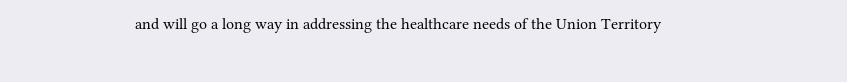and will go a long way in addressing the healthcare needs of the Union Territory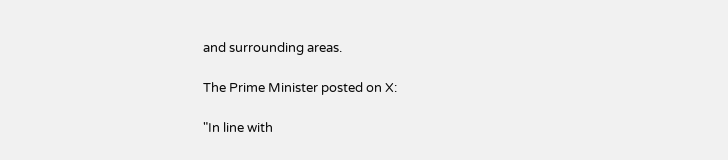and surrounding areas.

The Prime Minister posted on X:

"In line with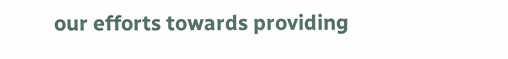our efforts towards providing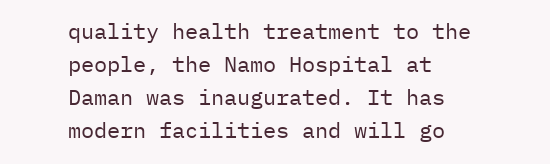quality health treatment to the people, the Namo Hospital at Daman was inaugurated. It has modern facilities and will go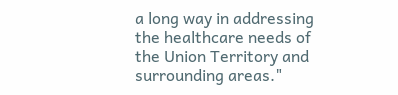a long way in addressing the healthcare needs of the Union Territory and surrounding areas."